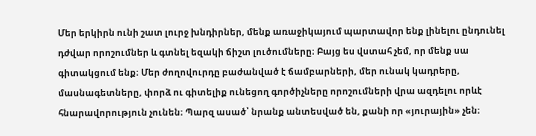Մեր երկիրն ունի շատ լուրջ խնդիրներ, մենք առաջիկայում պարտավոր ենք լինելու ընդունել դժվար որոշումներ և գտնել եզակի ճիշտ լուծումները։ Բայց ես վստահ չեմ, որ մենք սա գիտակցում ենք։ Մեր ժողովուրդը բաժանված է ճամբարների, մեր ունակ կադրերը, մասնագետները, փորձ ու գիտելիք ունեցող գործիչները որոշումների վրա ազդելու որևէ հնարավորություն չունեն։ Պարզ ասած՝ նրանք անտեսված են, քանի որ «յուրային» չեն։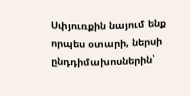Սփյուռքին նայում ենք որպես օտարի, ներսի ընդդիմախոսներին՝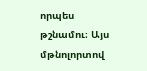որպես թշնամու։ Այս մթնոլորտով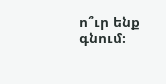ո՞ւր ենք գնում։